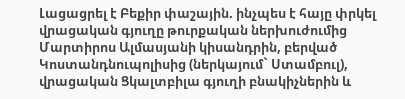Լացացրել է Բեքիր փաշային. ինչպես է հայը փրկել վրացական գյուղը թուրքական ներխուժումից
Մարտիրոս Ալմասյանի կիսանդրին, բերված Կոստանդնուպոլիսից (ներկայում` Ստամբուլ), վրացական Ցկալտբիլա գյուղի բնակիչներին և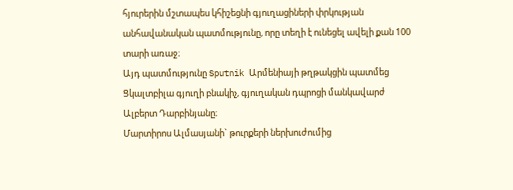հյուրերին մշտապես կհիշեցնի գյուղացիների փրկության անհավանական պատմությունը, որը տեղի է ունեցել ավելի քան 100 տարի առաջ։
Այդ պատմությունը Sputnik Արմենիայի թղթակցին պատմեց Ցկալտբիլա գյուղի բնակիչ, գյուղական դպրոցի մանկավարժ Ալբերտ Դարբինյանը։
Մարտիրոս Ալմասյանի` թուրքերի ներխուժումից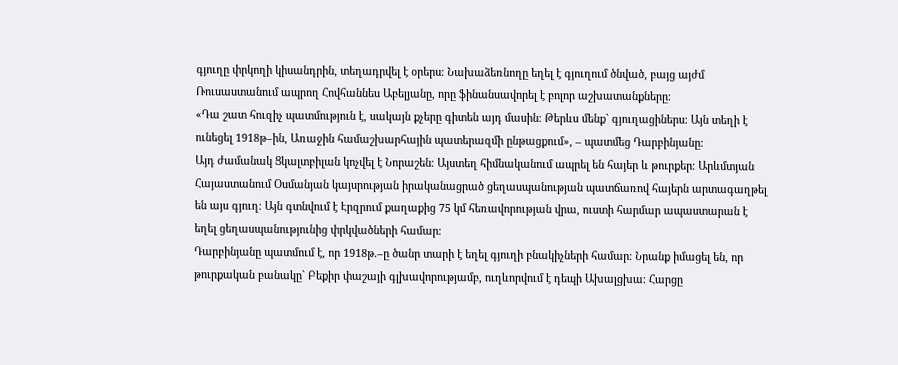գյուղը փրկողի կիսանդրին, տեղադրվել է օրերս։ Նախաձեռնողը եղել է գյուղում ծնված, բայց այժմ Ռուսաստանում ապրող Հովհաննես Աբելյանը, որը ֆինանսավորել է բոլոր աշխատանքները։
«Դա շատ հուզիչ պատմություն է, սակայն քչերը գիտեն այդ մասին։ Թերևս մենք` գյուղացիներս։ Այն տեղի է ունեցել 1918թ–ին, Առաջին համաշխարհային պատերազմի ընթացքում», – պատմեց Դարբինյանը։
Այդ ժամանակ Ցկալտբիլան կոչվել է Նորաշեն։ Այստեղ հիմնականում ապրել են հայեր և թուրքեր։ Արևմտյան Հայաստանում Օսմանյան կայսրության իրականացրած ցեղասպանության պատճառով հայերն արտագաղթել են այս գյուղ։ Այն գտնվում է Էրզրում քաղաքից 75 կմ հեռավորության վրա, ուստի հարմար ապաստարան է եղել ցեղասպանությունից փրկվածների համար։
Դարբինյանը պատմում է, որ 1918թ.–ը ծանր տարի է եղել գյուղի բնակիչների համար։ Նրանք իմացել են, որ թուրքական բանակը` Բեքիր փաշայի գլխավորությամբ, ուղևորվում է դեպի Ախալցխա։ Հարցը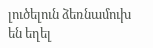լուծելուն ձեռնամուխ են եղել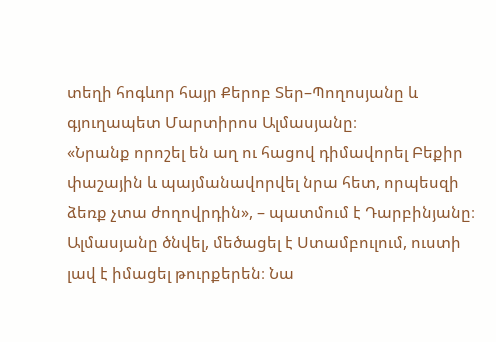տեղի հոգևոր հայր Քերոբ Տեր–Պողոսյանը և գյուղապետ Մարտիրոս Ալմասյանը։
«Նրանք որոշել են աղ ու հացով դիմավորել Բեքիր փաշային և պայմանավորվել նրա հետ, որպեսզի ձեռք չտա ժողովրդին», – պատմում է Դարբինյանը։
Ալմասյանը ծնվել, մեծացել է Ստամբուլում, ուստի լավ է իմացել թուրքերեն։ Նա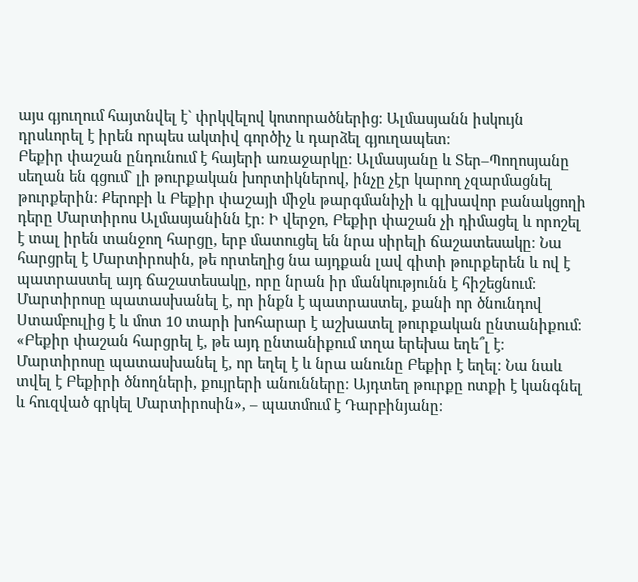այս գյուղում հայտնվել է` փրկվելով կոտորածներից։ Ալմասյանն իսկույն դրսևորել է իրեն որպես ակտիվ գործիչ և դարձել գյուղապետ։
Բեքիր փաշան ընդունում է հայերի առաջարկը։ Ալմասյանը և Տեր–Պողոսյանը սեղան են գցում` լի թուրքական խորտիկներով, ինչը չէր կարող չզարմացնել թուրքերին։ Քերոբի և Բեքիր փաշայի միջև թարգմանիչի և գլխավոր բանակցողի դերը Մարտիրոս Ալմասյանինն էր։ Ի վերջո, Բեքիր փաշան չի դիմացել և որոշել է տալ իրեն տանջող հարցը, երբ մատուցել են նրա սիրելի ճաշատեսակը։ Նա հարցրել է Մարտիրոսին, թե որտեղից նա այդքան լավ գիտի թուրքերեն և ով է պատրաստել այդ ճաշատեսակը, որը նրան իր մանկությունն է հիշեցնում։
Մարտիրոսը պատասխանել է, որ ինքն է պատրաստել, քանի որ ծնունդով Ստամբուլից է և մոտ 10 տարի խոհարար է աշխատել թուրքական ընտանիքում։
«Բեքիր փաշան հարցրել է, թե այդ ընտանիքում տղա երեխա եղե՞լ է։ Մարտիրոսը պատասխանել է, որ եղել է և նրա անունը Բեքիր է եղել։ Նա նաև տվել է Բեքիրի ծնողների, քույրերի անունները։ Այդտեղ թուրքը ոտքի է կանգնել և հուզված գրկել Մարտիրոսին», – պատմում է Դարբինյանը։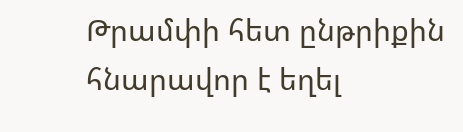Թրամփի հետ ընթրիքին հնարավոր է եղել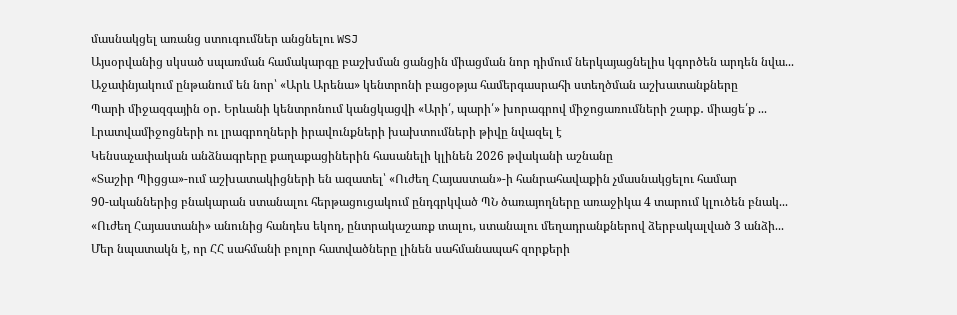մասնակցել առանց ստուգումներ անցնելու WSJ
Այսօրվանից սկսած սպառման համակարգը բաշխման ցանցին միացման նոր դիմում ներկայացնելիս կգործեն արդեն նվա...
Աջափնյակում ընթանում են նոր՝ «Արև Արենա» կենտրոնի բացօթյա համերգասրահի ստեղծման աշխատանքները
Պարի միջազգային օր․ Երևանի կենտրոնում կանցկացվի «Արի՛, պարի՛» խորագրով միջոցառումների շարք․ միացե՛ք ...
Լրատվամիջոցների ու լրագրողների իրավունքների խախտումների թիվը նվազել է
Կենսաչափական անձնագրերը քաղաքացիներին հասանելի կլինեն 2026 թվականի աշնանը
«Տաշիր Պիցցա»-ում աշխատակիցների են ազատել՝ «Ուժեղ Հայաստան»-ի հանրահավաքին չմասնակցելու համար
90-ականներից բնակարան ստանալու հերթացուցակում ընդգրկված ՊՆ ծառայողները առաջիկա 4 տարում կլուծեն բնակ...
«Ուժեղ Հայաստանի» անունից հանդես եկող, ընտրակաշառք տալու, ստանալու մեղադրանքներով ձերբակալված 3 անձի...
Մեր նպատակն է, որ ՀՀ սահմանի բոլոր հատվածները լինեն սահմանապահ զորքերի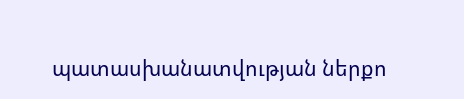պատասխանատվության ներքո